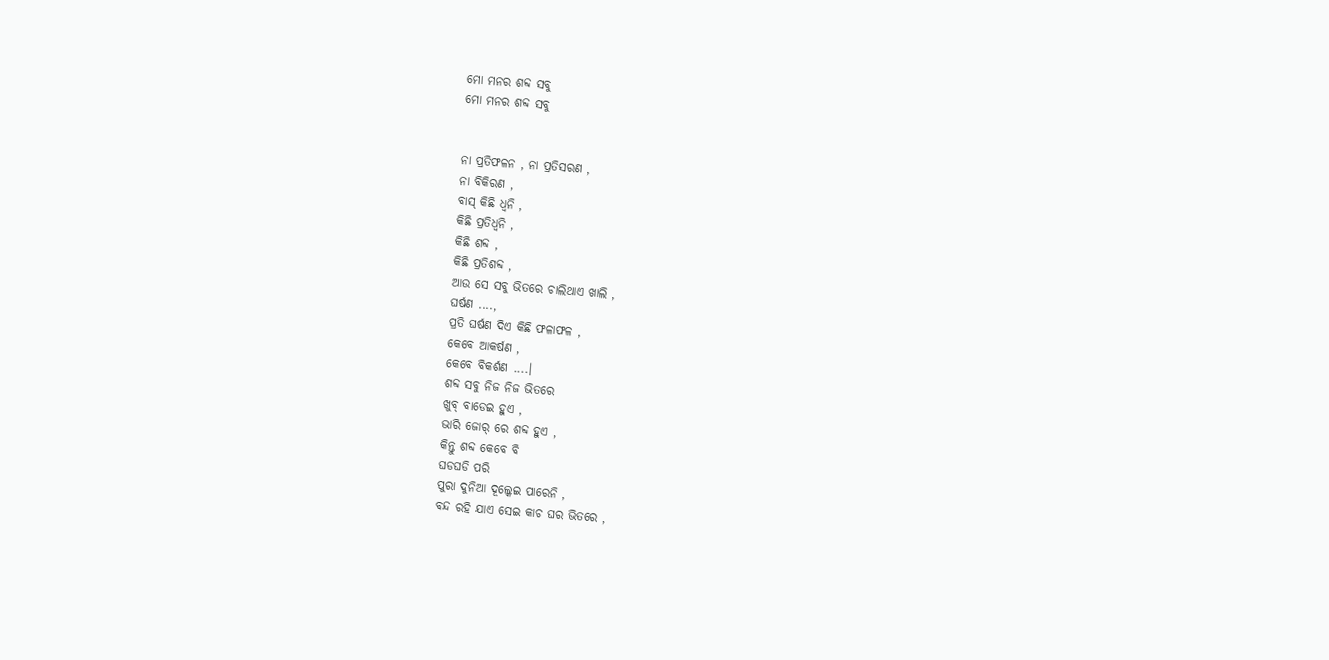ମୋ ମନର ଶବ୍ଦ ସବୁ
ମୋ ମନର ଶବ୍ଦ ସବୁ


ନା ପ୍ରତିଫଳନ , ନା ପ୍ରତିସରଣ ,
ନା ବିକିରଣ ,
ବାସ୍ କିଛି ଧ୍ଵନି ,
କିଛି ପ୍ରତିଧ୍ଵନି ,
କିଛି ଶବ୍ଦ ,
କିଛି ପ୍ରତିଶବ୍ଦ ,
ଆଉ ସେ ସବୁ ଭିତରେ ଚାଲିଥାଏ ଖାଲି ,
ଘର୍ଷଣ ....,
ପ୍ରତି ଘର୍ଷଣ ଦିଏ କିଛି ଫଳାଫଳ ,
କେବେ ଆକର୍ଷଣ ,
କେବେ ବିକର୍ଶଣ ....।
ଶବ୍ଦ ସବୁ ନିଜ ନିଜ ଭିତରେ
ଖୁବ୍ ବାଡେଇ ହୁଏ ,
ଭାରି ଜୋର୍ ରେ ଶବ୍ଦ ହୁଏ ,
କିନ୍ତୁ ଶବ୍ଦ କେବେ ବି
ଘଡଘଡି ପରି
ପୁରା ଦୁନିଆ ଦୂଲ୍କେଇ ପାରେନି ,
ବନ୍ଦ ରହି ଯାଏ ସେଇ କାଚ ଘର ଭିତରେ ,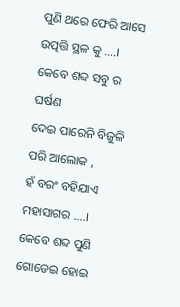ପୁଣି ଥରେ ଫେରି ଆସେ
ଉତ୍ପତ୍ତି ସ୍ଥଳ କୁ ....।
କେବେ ଶବ୍ଦ ସବୁ ର ଘର୍ଷଣ
ଦେଇ ପାରେନି ବିଜୁଳି ପରି ଆଲୋକ ,
ହଁ ବରଂ ବହିଯାଏ
ମହାସାଗର ....।
କେବେ ଶବ୍ଦ ପୁଣି ଗୋଡେଇ ହୋଇ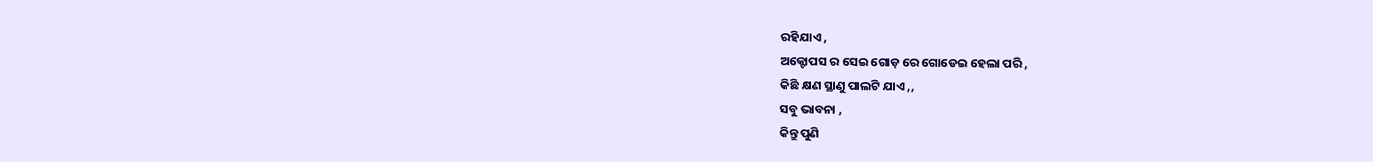ରହିଯାଏ ,
ଅକ୍ଟୋପସ ର ସେଇ ଗୋଡ଼ ରେ ଗୋଡେଇ ହେଲା ପରି ,
କିଛି କ୍ଷଣ ସ୍ଥାଣୁ ପାଲଟି ଯାଏ ,,
ସବୁ ଭାବନା ,
କିନ୍ତୁ ପୁଣି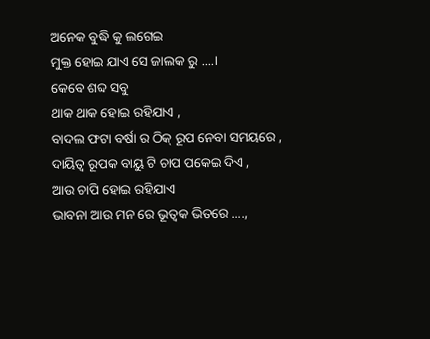ଅନେକ ବୁଦ୍ଧି କୁ ଲଗେଇ
ମୁକ୍ତ ହୋଇ ଯାଏ ସେ ଜାଲକ ରୁ ....।
କେବେ ଶବ୍ଦ ସବୁ
ଥାକ ଥାକ ହୋଇ ରହିଯାଏ ,
ବାଦଲ ଫଟା ବର୍ଷା ର ଠିକ୍ ରୂପ ନେବା ସମୟରେ ,
ଦାୟିତ୍ଵ ରୂପକ ବାୟୁ ଟି ଚାପ ପକେଇ ଦିଏ ,
ଆଉ ଚାପି ହୋଇ ରହିଯାଏ
ଭାବନା ଆଉ ମନ ରେ ଭୂତ୍ୱକ ଭିତରେ ....,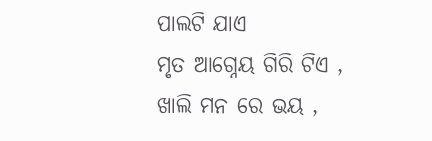ପାଲଟି ଯାଏ
ମୃତ ଆଗ୍ନେୟ ଗିରି ଟିଏ ,
ଖାଲି ମନ ରେ ଭୟ ,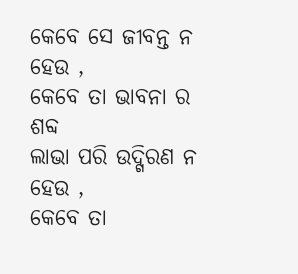କେବେ ସେ ଜୀବନ୍ତ ନ ହେଉ ,
କେବେ ତା ଭାବନା ର ଶବ୍ଦ
ଲାଭା ପରି ଉଦ୍ଗିରଣ ନ ହେଉ ,
କେବେ ତା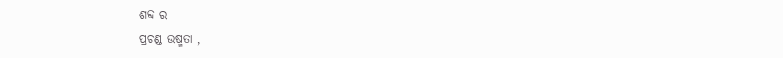ଶବ୍ଦ ର
ପ୍ରଚଣ୍ଡ ଉଷ୍ମତା ,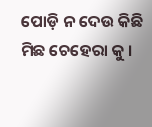ପୋଡ଼ି ନ ଦେଉ କିଛି
ମିଛ ଚେହେରା କୁ ।